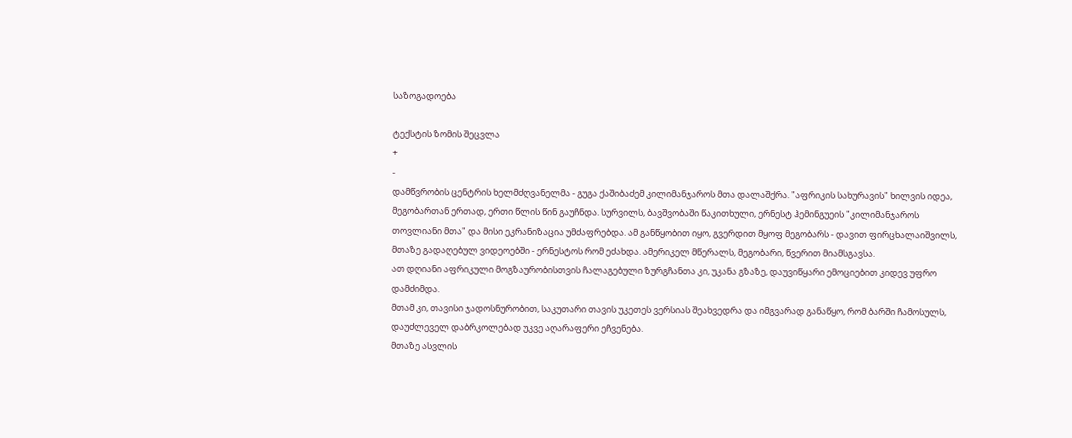საზოგადოება

ტექსტის ზომის შეცვლა
+
-
დამწვრობის ცენტრის ხელმძღვანელმა - გუგა ქაშიბაძემ კილიმანჯაროს მთა დალაშქრა. "აფრიკის სახურავის" ხილვის იდეა, მეგობართან ერთად, ერთი წლის წინ გაუჩნდა. სურვილს, ბავშვობაში წაკითხული, ერნესტ ჰემინგუეის "კილიმანჯაროს თოვლიანი მთა" და მისი ეკრანიზაცია უმძაფრებდა. ამ განწყობით იყო, გვერდით მყოფ მეგობარს - დავით ფირცხალაიშვილს, მთაზე გადაღებულ ვიდეოებში - ერნესტოს რომ ეძახდა. ამერიკელ მწერალს, მეგობარი, წვერით მიამსგავსა.
ათ დღიანი აფრიკული მოგზაურობისთვის ჩალაგებული ზურგჩანთა კი, უკანა გზაზე, დაუვიწყარი ემოციებით კიდევ უფრო დამძიმდა.
მთამ კი, თავისი ჯადოსნურობით, საკუთარი თავის უკეთეს ვერსიას შეახვედრა და იმგვარად განაწყო, რომ ბარში ჩამოსულს, დაუძლეველ დაბრკოლებად უკვე აღარაფერი ეჩვენება.
მთაზე ასვლის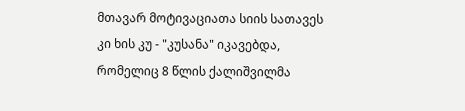მთავარ მოტივაციათა სიის სათავეს კი ხის კუ - "კუსანა" იკავებდა, რომელიც 8 წლის ქალიშვილმა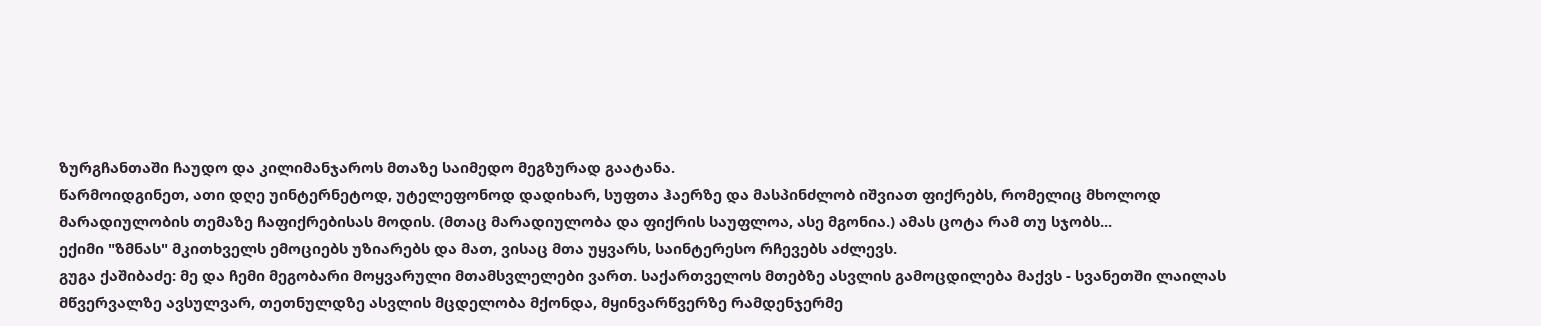ზურგჩანთაში ჩაუდო და კილიმანჯაროს მთაზე საიმედო მეგზურად გაატანა.
წარმოიდგინეთ, ათი დღე უინტერნეტოდ, უტელეფონოდ დადიხარ, სუფთა ჰაერზე და მასპინძლობ იშვიათ ფიქრებს, რომელიც მხოლოდ მარადიულობის თემაზე ჩაფიქრებისას მოდის. (მთაც მარადიულობა და ფიქრის საუფლოა, ასე მგონია.) ამას ცოტა რამ თუ სჯობს...
ექიმი "ზმნას" მკითხველს ემოციებს უზიარებს და მათ, ვისაც მთა უყვარს, საინტერესო რჩევებს აძლევს.
გუგა ქაშიბაძე: მე და ჩემი მეგობარი მოყვარული მთამსვლელები ვართ. საქართველოს მთებზე ასვლის გამოცდილება მაქვს - სვანეთში ლაილას მწვერვალზე ავსულვარ, თეთნულდზე ასვლის მცდელობა მქონდა, მყინვარწვერზე რამდენჯერმე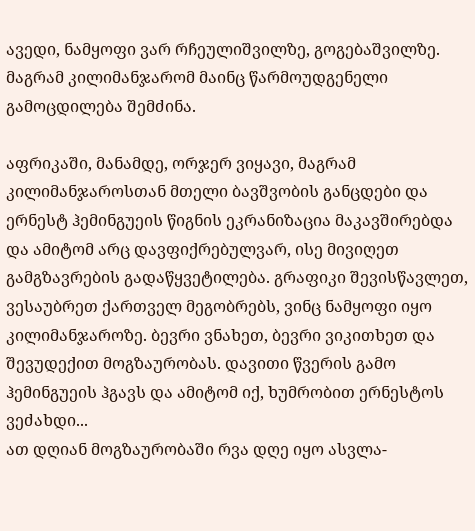ავედი, ნამყოფი ვარ რჩეულიშვილზე, გოგებაშვილზე. მაგრამ კილიმანჯარომ მაინც წარმოუდგენელი გამოცდილება შემძინა.

აფრიკაში, მანამდე, ორჯერ ვიყავი, მაგრამ კილიმანჯაროსთან მთელი ბავშვობის განცდები და ერნესტ ჰემინგუეის წიგნის ეკრანიზაცია მაკავშირებდა და ამიტომ არც დავფიქრებულვარ, ისე მივიღეთ გამგზავრების გადაწყვეტილება. გრაფიკი შევისწავლეთ, ვესაუბრეთ ქართველ მეგობრებს, ვინც ნამყოფი იყო კილიმანჯაროზე. ბევრი ვნახეთ, ბევრი ვიკითხეთ და შევუდექით მოგზაურობას. დავითი წვერის გამო ჰემინგუეის ჰგავს და ამიტომ იქ, ხუმრობით ერნესტოს ვეძახდი...
ათ დღიან მოგზაურობაში რვა დღე იყო ასვლა-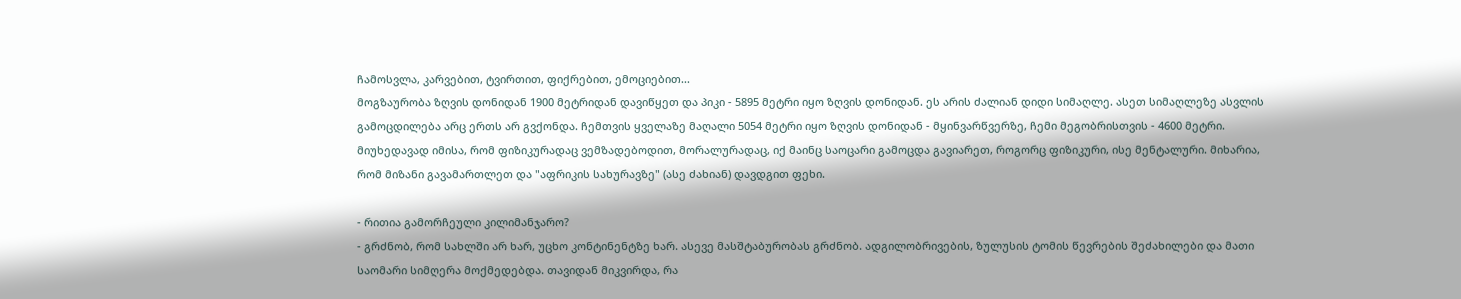ჩამოსვლა, კარვებით, ტვირთით, ფიქრებით, ემოციებით...
მოგზაურობა ზღვის დონიდან 1900 მეტრიდან დავიწყეთ და პიკი - 5895 მეტრი იყო ზღვის დონიდან. ეს არის ძალიან დიდი სიმაღლე. ასეთ სიმაღლეზე ასვლის გამოცდილება არც ერთს არ გვქონდა. ჩემთვის ყველაზე მაღალი 5054 მეტრი იყო ზღვის დონიდან - მყინვარწვერზე, ჩემი მეგობრისთვის - 4600 მეტრი. მიუხედავად იმისა, რომ ფიზიკურადაც ვემზადებოდით, მორალურადაც, იქ მაინც საოცარი გამოცდა გავიარეთ, როგორც ფიზიკური, ისე მენტალური. მიხარია, რომ მიზანი გავამართლეთ და "აფრიკის სახურავზე" (ასე ძახიან) დავდგით ფეხი.

- რითია გამორჩეული კილიმანჯარო?
- გრძნობ, რომ სახლში არ ხარ, უცხო კონტინენტზე ხარ. ასევე მასშტაბურობას გრძნობ. ადგილობრივების, ზულუსის ტომის წევრების შეძახილები და მათი საომარი სიმღერა მოქმედებდა. თავიდან მიკვირდა, რა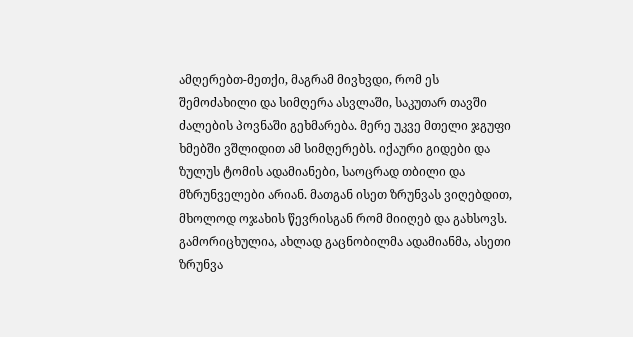ამღერებთ-მეთქი, მაგრამ მივხვდი, რომ ეს შემოძახილი და სიმღერა ასვლაში, საკუთარ თავში ძალების პოვნაში გეხმარება. მერე უკვე მთელი ჯგუფი ხმებში ვშლიდით ამ სიმღერებს. იქაური გიდები და ზულუს ტომის ადამიანები, საოცრად თბილი და მზრუნველები არიან. მათგან ისეთ ზრუნვას ვიღებდით, მხოლოდ ოჯახის წევრისგან რომ მიიღებ და გახსოვს. გამორიცხულია, ახლად გაცნობილმა ადამიანმა, ასეთი ზრუნვა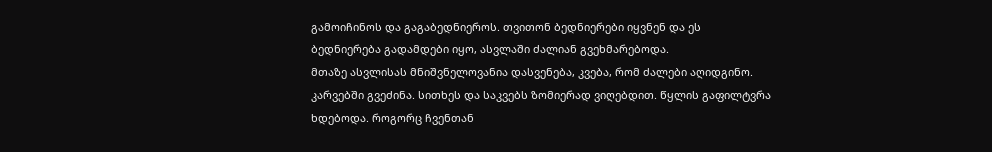გამოიჩინოს და გაგაბედნიეროს. თვითონ ბედნიერები იყვნენ და ეს ბედნიერება გადამდები იყო, ასვლაში ძალიან გვეხმარებოდა.
მთაზე ასვლისას მნიშვნელოვანია დასვენება, კვება, რომ ძალები აღიდგინო. კარვებში გვეძინა. სითხეს და საკვებს ზომიერად ვიღებდით. წყლის გაფილტვრა ხდებოდა. როგორც ჩვენთან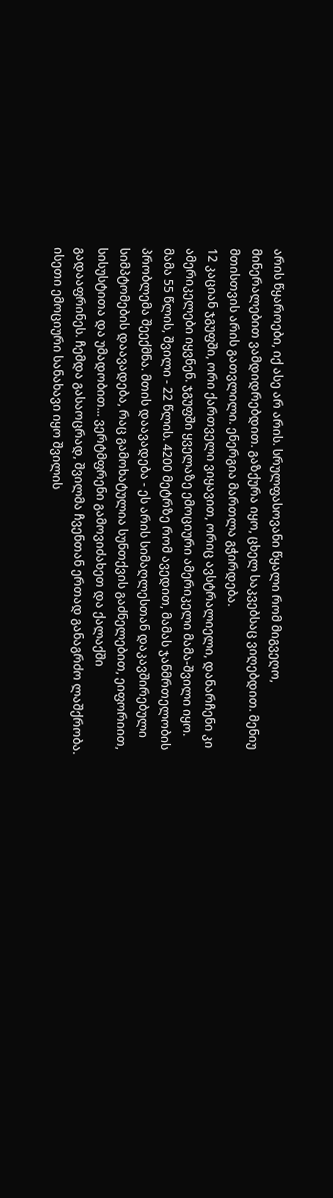არის წყაროები, იქ ასე არ არის. სრულფასოვანი წყალი რომ მიგვეღო, მინერალებით ვამდიდრებდით. გაზქურა იყო, ცხელ საკვებსაც ვიღებდით. მენიუ მთისთვის არის გათვლილი. ენერგია მართლა გჭირდება.
12 კაციან ჯგუფში, ორი ქართველი ვიყავით, ორიც ავსტრალიელი, დანარჩენი კი ამერიკელები იყვნენ. ჯგუფში ყველაზე ემოციური ამერიკელი მამა-შვილი იყო. მამა 55 წლის, შვილი - 22 წლის. 4200 მეტრზე რომ ავედით, მამას ჯანმრთელობის პრობლემა შეექმნა. მთის დაავადება - ეს არის სიმაღლესთან დაკავშირებული სიმპტომების დაავადება, რაც გამოხატულია სუნთქვის გაძნელებით, ეიფორიით, სისუსტითა და უმადობით... ვერტმფრენი გამოვიძახეთ და ქალაქში გადააფრინეს. ჩემდა გასაოცრად, შვილმა ჩვენთან ერთად განაგრძო ლაშქრობა. ისეთი ემოციური სანახავი იყო შვილის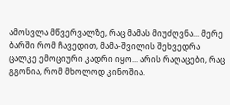ამოსვლა მწვერვალზე, რაც მამას მიუძღვნა... მერე ბარში რომ ჩავედით, მამა-შვილის შეხვედრა ცალკე ემოციური კადრი იყო... არის რაღაცები, რაც გგონია, რომ მხოლოდ კინოშია.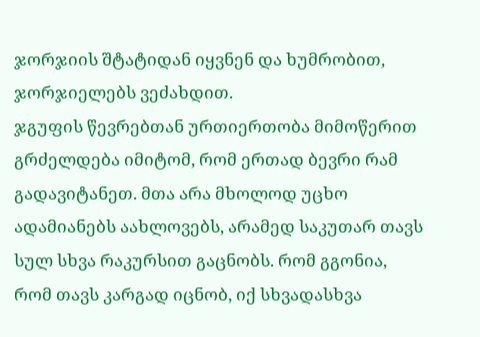ჯორჯიის შტატიდან იყვნენ და ხუმრობით, ჯორჯიელებს ვეძახდით.
ჯგუფის წევრებთან ურთიერთობა მიმოწერით გრძელდება იმიტომ, რომ ერთად ბევრი რამ გადავიტანეთ. მთა არა მხოლოდ უცხო ადამიანებს აახლოვებს, არამედ საკუთარ თავს სულ სხვა რაკურსით გაცნობს. რომ გგონია, რომ თავს კარგად იცნობ, იქ სხვადასხვა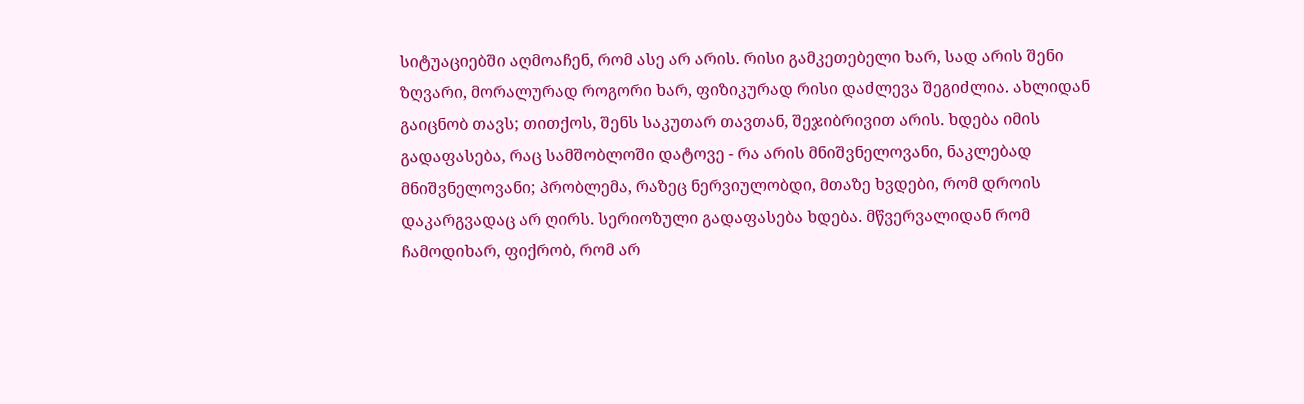სიტუაციებში აღმოაჩენ, რომ ასე არ არის. რისი გამკეთებელი ხარ, სად არის შენი ზღვარი, მორალურად როგორი ხარ, ფიზიკურად რისი დაძლევა შეგიძლია. ახლიდან გაიცნობ თავს; თითქოს, შენს საკუთარ თავთან, შეჯიბრივით არის. ხდება იმის გადაფასება, რაც სამშობლოში დატოვე - რა არის მნიშვნელოვანი, ნაკლებად მნიშვნელოვანი; პრობლემა, რაზეც ნერვიულობდი, მთაზე ხვდები, რომ დროის დაკარგვადაც არ ღირს. სერიოზული გადაფასება ხდება. მწვერვალიდან რომ ჩამოდიხარ, ფიქრობ, რომ არ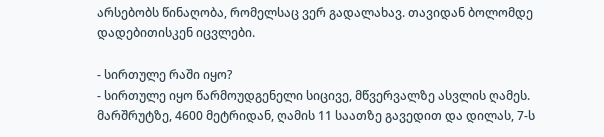არსებობს წინაღობა, რომელსაც ვერ გადალახავ. თავიდან ბოლომდე დადებითისკენ იცვლები.

- სირთულე რაში იყო?
- სირთულე იყო წარმოუდგენელი სიცივე, მწვერვალზე ასვლის ღამეს. მარშრუტზე, 4600 მეტრიდან, ღამის 11 საათზე გავედით და დილას, 7-ს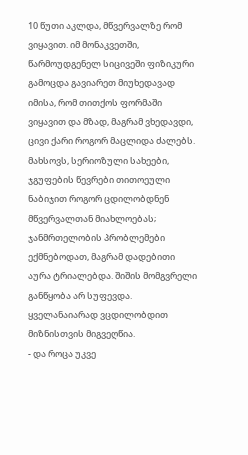10 წუთი აკლდა, მწვერვალზე რომ ვიყავით. იმ მონაკვეთში, წარმოუდგენელ სიცივეში ფიზიკური გამოცდა გავიარეთ მიუხედავად იმისა, რომ თითქოს ფორმაში ვიყავით და მზად, მაგრამ ვხედავდი, ცივი ქარი როგორ მაცლიდა ძალებს. მახსოვს, სერიოზული სახეები, ჯგუფების წევრები თითოეული ნაბიჯით როგორ ცდილობდნენ მწვერვალთან მიახლოებას; ჯანმრთელობის პრობლემები ექმნებოდათ, მაგრამ დადებითი აურა ტრიალებდა. შიშის მომგვრელი განწყობა არ სუფევდა. ყველანაიარად ვცდილობდით მიზნისთვის მიგვეღწია.
- და როცა უკვე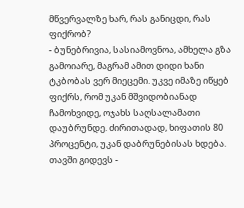მწვერვალზე ხარ, რას განიცდი, რას ფიქრობ?
- ბუნებრივია, სასიამოვნოა, ამხელა გზა გამოიარე, მაგრამ ამით დიდი ხანი ტკბობას ვერ მიეცემი. უკვე იმაზე იწყებ ფიქრს, რომ უკან მშვიდობიანად ჩამოხვიდე, ოჯახს საღსალამათი დაუბრუნდე. ძირითადად, ხიფათის 80 პროცენტი, უკან დაბრუნებისას ხდება. თავში გიდევს -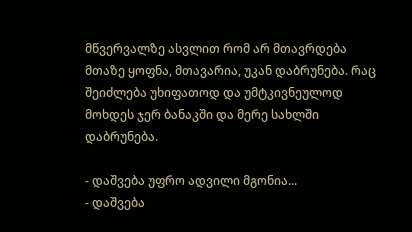მწვერვალზე ასვლით რომ არ მთავრდება მთაზე ყოფნა, მთავარია, უკან დაბრუნება. რაც შეიძლება უხიფათოდ და უმტკივნეულოდ მოხდეს ჯერ ბანაკში და მერე სახლში დაბრუნება.

- დაშვება უფრო ადვილი მგონია...
- დაშვება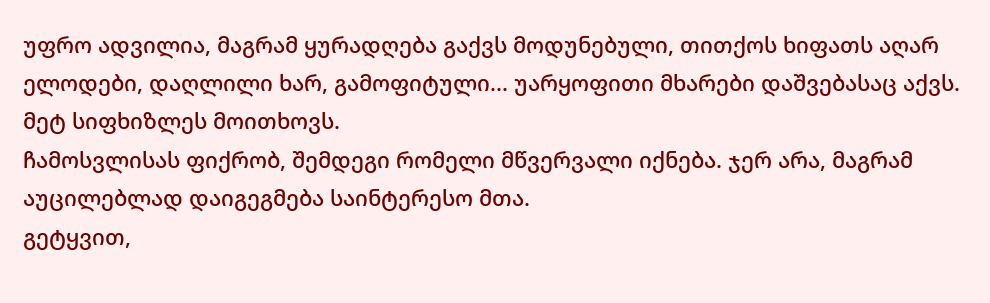უფრო ადვილია, მაგრამ ყურადღება გაქვს მოდუნებული, თითქოს ხიფათს აღარ ელოდები, დაღლილი ხარ, გამოფიტული... უარყოფითი მხარები დაშვებასაც აქვს. მეტ სიფხიზლეს მოითხოვს.
ჩამოსვლისას ფიქრობ, შემდეგი რომელი მწვერვალი იქნება. ჯერ არა, მაგრამ აუცილებლად დაიგეგმება საინტერესო მთა.
გეტყვით,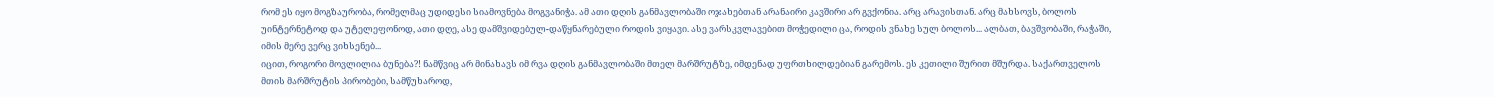რომ ეს იყო მოგზაურობა, რომელმაც უდიდესი სიამოვნება მოგვანიჭა. ამ ათი დღის განმავლობაში ოჯახებთან არანაირი კავშირი არ გვქონია. არც არავისთან. არც მახსოვს, ბოლოს უინტერნეტოდ და უტელეფონოდ, ათი დღე, ასე დამშვიდებულ-დაწყნარებული როდის ვიყავი. ასე ვარსკვლავებით მოჭედილი ცა, როდის ვნახე სულ ბოლოს... ალბათ, ბავშვობაში, რაჭაში, იმის მერე ვერც ვიხსენებ...
იცით, როგორი მოვლილია ბუნება?! ნამწვიც არ მინახავს იმ რვა დღის განმავლობაში მთელ მარშრუტზე, იმდენად უფრთხილდებიან გარემოს. ეს კეთილი შურით მშურდა. საქართველოს მთის მარშრუტის პირობები, სამწუხაროდ,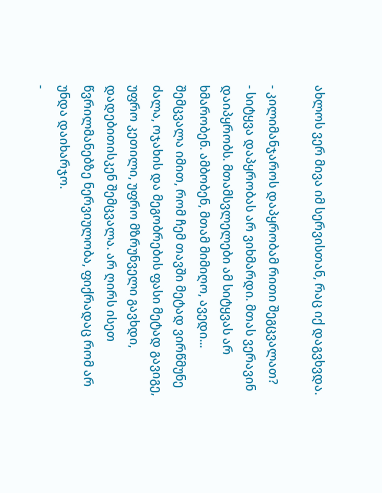ახლოს ვერ მივა იმ სერვისთან, რაც იქ დაგვხვდა.

- კილიმანჯაროს დაპყრობამ რითი შეგცვალათ?
- სიტყვა დაპყრობას არ ვიხმარდი. მთას ვერავინ დაიპყრობს. მთამსვლელები ამ სიტყვას არ ხმარობენ. ამბობენ, მთამ მიმიღო, ავედი...
შემცვალა იმით, რომ ჩემ თავში მეტად ვირწმუნე ძალა, ოჯახის და მეგობრების ფასი მეტად გავიგე, უფრო კეთილი, უფრო მზრუნველი გავხდი, დადებითისკენ შემცვალა. არ ღირს ისეთ წვრილმანებზე ნერვიულობა, ფიქრადაც რომ არ უნდა დაიხარჯო.
-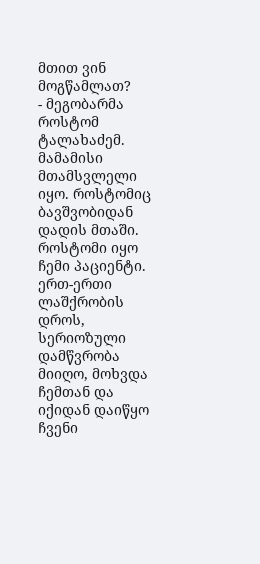მთით ვინ მოგწამლათ?
- მეგობარმა როსტომ ტალახაძემ. მამამისი მთამსვლელი იყო. როსტომიც ბავშვობიდან დადის მთაში. როსტომი იყო ჩემი პაციენტი. ერთ-ერთი ლაშქრობის დროს, სერიოზული დამწვრობა მიიღო, მოხვდა ჩემთან და იქიდან დაიწყო ჩვენი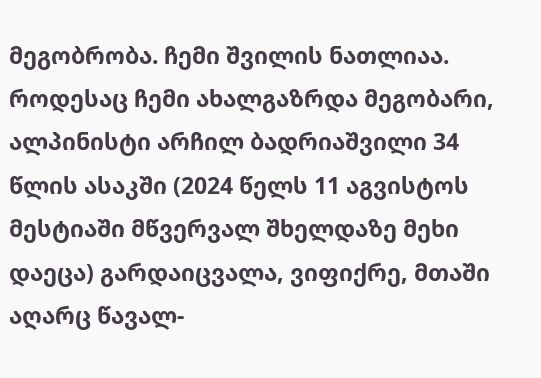მეგობრობა. ჩემი შვილის ნათლიაა.
როდესაც ჩემი ახალგაზრდა მეგობარი, ალპინისტი არჩილ ბადრიაშვილი 34 წლის ასაკში (2024 წელს 11 აგვისტოს მესტიაში მწვერვალ შხელდაზე მეხი დაეცა) გარდაიცვალა, ვიფიქრე, მთაში აღარც წავალ-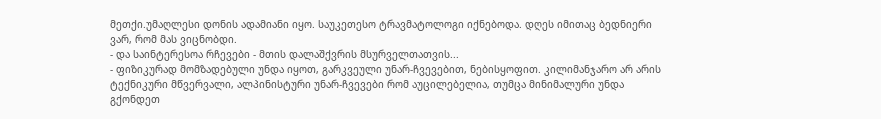მეთქი.უმაღლესი დონის ადამიანი იყო. საუკეთესო ტრავმატოლოგი იქნებოდა. დღეს იმითაც ბედნიერი ვარ, რომ მას ვიცნობდი.
- და საინტერესოა რჩევები - მთის დალაშქვრის მსურველთათვის...
- ფიზიკურად მომზადებული უნდა იყოთ, გარკვეული უნარ-ჩვევებით, ნებისყოფით. კილიმანჯარო არ არის ტექნიკური მწვერვალი, ალპინისტური უნარ-ჩვევები რომ აუცილებელია, თუმცა მინიმალური უნდა გქონდეთ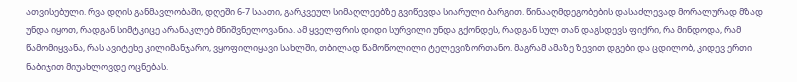ათვისებული. რვა დღის განმავლობაში, დღეში 6-7 საათი, გარკვეულ სიმაღლეებზე გვიწევდა სიარული ბარგით. წინააღმდეგობების დასაძლევად მორალურად მზად უნდა იყოთ, რადგან სიმტკიცე არანაკლებ მნიშვნელოვანია. ამ ყველფრის დიდი სურვილი უნდა გქონდეს, რადგან სულ თან დაგსდევს ფიქრი, რა მინდოდა, რამ წამომიყვანა, რას ავიტეხე კილიმანჯარო, ვყოფილიყავი სახლში, თბილად წამოწოლილი ტელევიზორთანო. მაგრამ ამაზე ზევით დგები და ცდილობ, კიდევ ერთი ნაბიჯით მიუახლოვდე ოცნებას.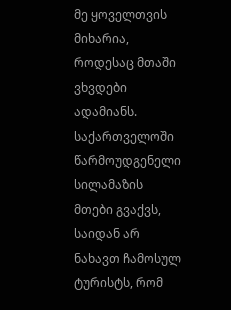მე ყოველთვის მიხარია, როდესაც მთაში ვხვდები ადამიანს. საქართველოში წარმოუდგენელი სილამაზის მთები გვაქვს, საიდან არ ნახავთ ჩამოსულ ტურისტს, რომ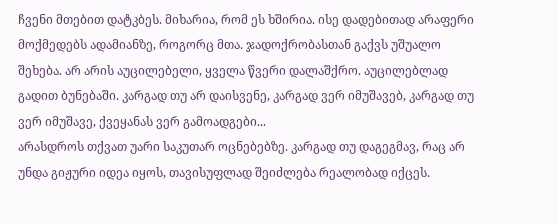ჩვენი მთებით დატკბეს. მიხარია, რომ ეს ხშირია. ისე დადებითად არაფერი მოქმედებს ადამიანზე, როგორც მთა. ჯადოქრობასთან გაქვს უშუალო შეხება. არ არის აუცილებელი, ყველა წვერი დალაშქრო. აუცილებლად გადით ბუნებაში. კარგად თუ არ დაისვენე, კარგად ვერ იმუშავებ, კარგად თუ ვერ იმუშავე, ქვეყანას ვერ გამოადგები...
არასდროს თქვათ უარი საკუთარ ოცნებებზე. კარგად თუ დაგეგმავ, რაც არ უნდა გიჟური იდეა იყოს, თავისუფლად შეიძლება რეალობად იქცეს.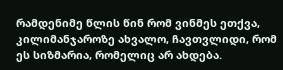რამდენიმე წლის წინ რომ ვინმეს ეთქვა, კილიმანჯაროზე ახვალო, ჩავთვლიდი, რომ ეს სიზმარია, რომელიც არ ახდება.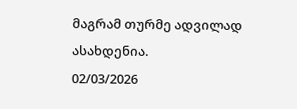მაგრამ თურმე ადვილად ასახდენია.
02/03/2026